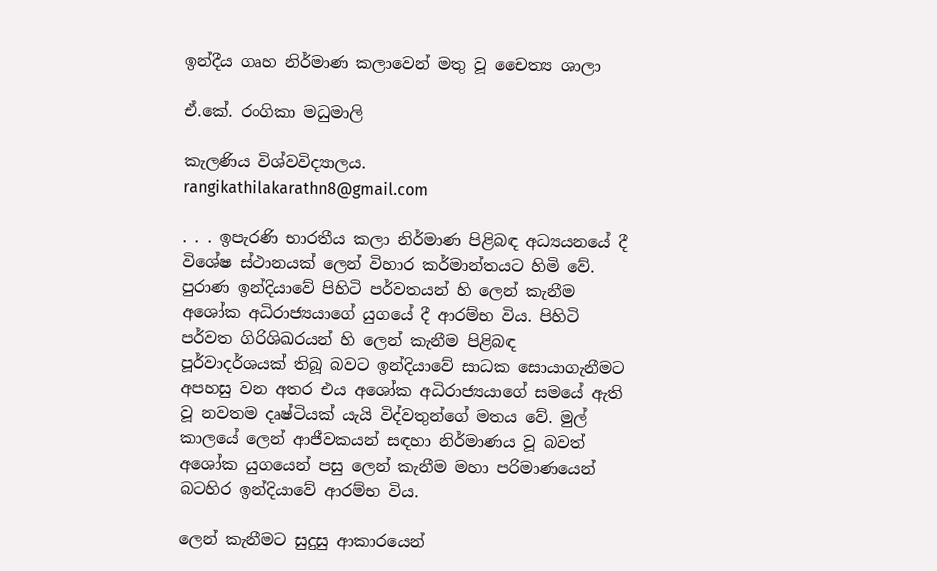ඉන්දීය ගෘහ නිර්මාණ කලාවෙන් මතු වූ චෛත්‍ය ශාලා

ඒ.කේ. රංගිකා මධුමාලි

කැලණිය විශ්වවිද්‍යාලය.
rangikathilakarathn8@gmail.com

. . . ඉපැරණි භාරතීය කලා නිර්මාණ පිළිබඳ අධ්‍යයනයේ දී විශේෂ ස්‌ථානයක්‌ ලෙන් විහාර කර්මාන්තයට හිමි වේ. පුරාණ ඉන්දියාවේ පිහිටි පර්වතයන් හි ලෙන් කැනීම අශෝක අධිරාජ්‍යයාගේ යුගයේ දී ආරම්භ විය. පිහිටි පර්වත ගිරිශිඛරයන් හි ලෙන් කැනීම පිළිබඳ පූර්වාදර්ශයක්‌ තිබූ බවට ඉන්දියාවේ සාධක සොයාගැනීමට අපහසු වන අතර එය අශෝක අධිරාජ්‍යයාගේ සමයේ ඇති වූ නවතම දෘෂ්ටියක්‌ යැයි විද්වතුන්ගේ මතය වේ. මුල් කාලයේ ලෙන් ආජීවකයන් සඳහා නිර්මාණය වූ බවත් අශෝක යුගයෙන් පසු ලෙන් කැනීම මහා පරිමාණයෙන් බටහිර ඉන්දියාවේ ආරම්භ විය.

ලෙන් කැනීමට සුදුසු ආකාරයෙන්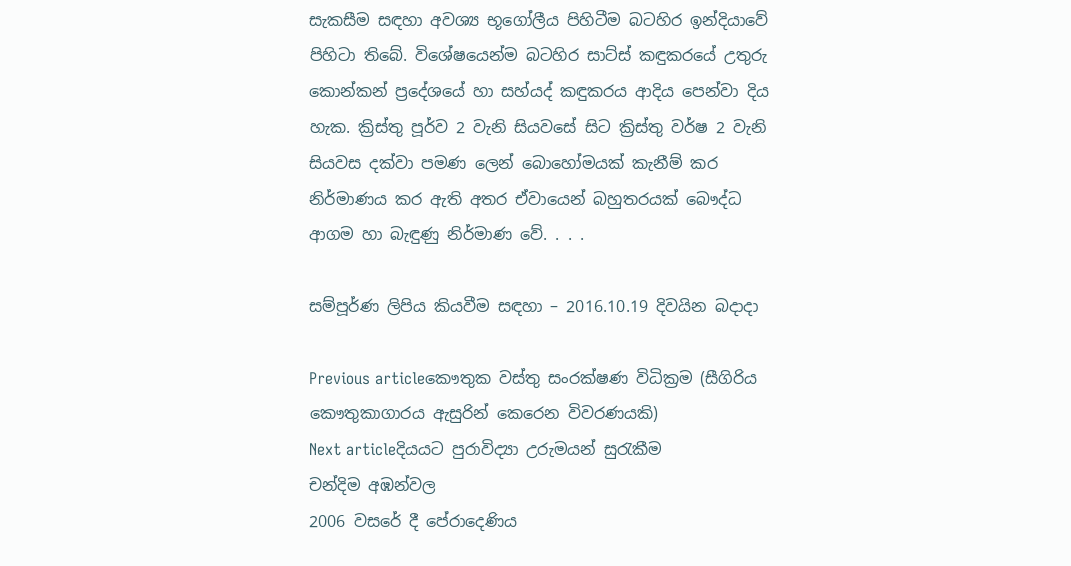සැකසීම සඳහා අවශ්‍ය භූගෝලීය පිහිටීම බටහිර ඉන්දියාවේ පිහිටා තිබේ. විශේෂයෙන්ම බටහිර සාට්‌ස්‌ කඳුකරයේ උතුරු කොන්කන් ප්‍රදේශයේ හා සහ්යද් කඳුකරය ආදිය පෙන්වා දිය හැක. ක්‍රිස්තු පූර්ව 2 වැනි සියවසේ සිට ක්‍රිස්තු වර්ෂ 2 වැනි සියවස දක්‌වා පමණ ලෙන් බොහෝමයක්‌ කැනීම් කර නිර්මාණය කර ඇති අතර ඒවායෙන් බහුතරයක්‌ බෞද්ධ ආගම හා බැඳුණු නිර්මාණ වේ. . . .

සම්පූර්ණ ලිපිය කියවීම සඳහා – 2016.10.19 දිවයින බදාදා

Previous articleකෞතුක වස්තු සංරක්ෂණ විධික්‍රම (සීගිරිය කෞතුකාගාරය ඇසුරින් කෙරෙන විවරණයකි)
Next articleදියයට පුරාවිද්‍යා උරුමයන් සුරැකීම
චන්දිම අඹන්වල
2006 වසරේ දී පේරාදෙණිය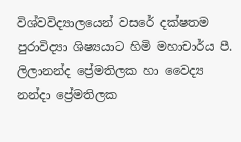විශ්වවිද්‍යාලයෙන් වසරේ දක්ෂතම පුරාවිද්‍යා ශිෂ්‍යයාට හිමි මහාචාර්ය පී. ලිලානන්ද ප්‍රේමතිලක හා වෛද්‍ය නන්දා ප්‍රේමතිලක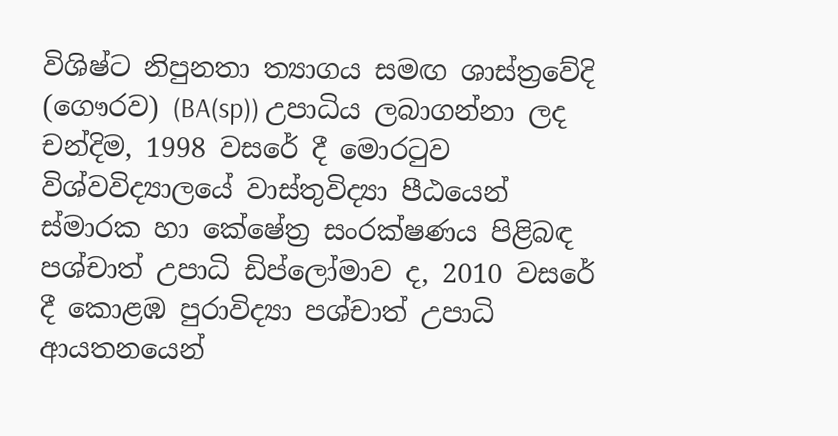විශිෂ්ට නිපුනතා ත්‍යාගය සමඟ ශාස්ත්‍රවේදි (ගෞරව) (BA(sp)) උපාධිය ලබාගන්නා ලද චන්දිම, 1998 වසරේ දී මොරටුව විශ්වවිද්‍යාල‍යේ වාස්තුවිද්‍යා පීඨයෙන් ස්මාරක හා කේෂේත්‍ර සංරක්ෂණය පිළිබඳ පශ්චාත් උපාධි ඩිප්ලෝමාව ද, 2010 වසරේ දී කොළඹ පුරාවිද්‍යා පශ්චාත් උපාධි ආයතනයෙන්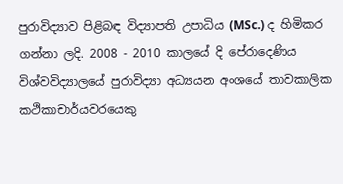පුරාවිද්‍යාව පිළිබඳ විද්‍යාපති උපාධිය (MSc.) ද හිමිකර ගන්නා ලදි. 2008 - 2010 කාලයේ දි පේරාදෙණිය විශ්වවිද්‍යාලයේ පුරාවිද්‍යා අධ්‍යයන අංශයේ තාවකාලික කථිකාචාර්යවරයෙකු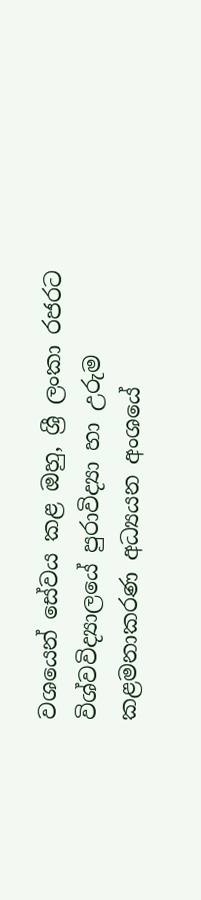වශයෙන් සේවය කළ ඔහු, ශ්‍රී ලංකා රජරට විශ්වවිද්‍යාල‍යේ පුරාවිද්‍යා හා උරුම කළමනාකරණ අධ්‍යයන අංශයේ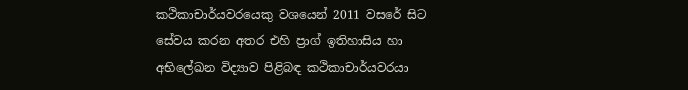කථිකාචාර්යවරයෙකු වශයෙන් 2011 වසරේ සිට සේවය කරන අතර එහි ප්‍රාග් ඉතිහාසිය හා අභිලේඛන විද්‍යාව පිළිබඳ කථිකාචාර්යවරයා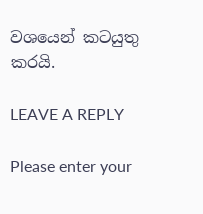වශයෙන් කටයුතු කරයි.

LEAVE A REPLY

Please enter your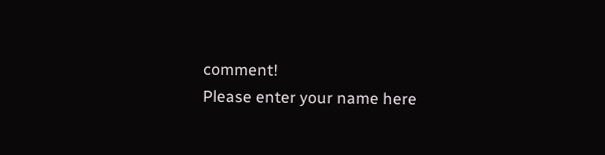comment!
Please enter your name here